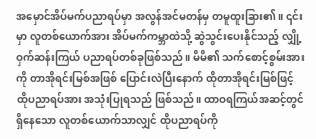အမှောင်အိပ်မက်ပညာရပ်မှာ အလွန်အင်မတန်မှ တမူထူးခြား၏။ ၎င်းမှာ လူတစ်ယောက်အား အိပ်မက်ကမ္ဘာထဲသို့ ဆွဲသွင်းပေးနိုင်သည့် လျှို့ဝှက်ဆန်းကြယ် ပညာရပ်တစ်ခုဖြစ်သည်။ မိမိ၏ သက်စောင့်စွမ်းအားကို တာအိုရင်းမြစ်အဖြစ် ပြောင်းလဲပြီးနောက် ထိုတာအိုရင်းမြစ်ဖြင့် ထိုပညာရပ်အား အသုံးပြုရသည် ဖြစ်သည်။ ထာဝရကြယ်အဆင့်တွင် ရှိနေသော လူတစ်ယောက်သာလျှင် ထိုပညာရပ်ကို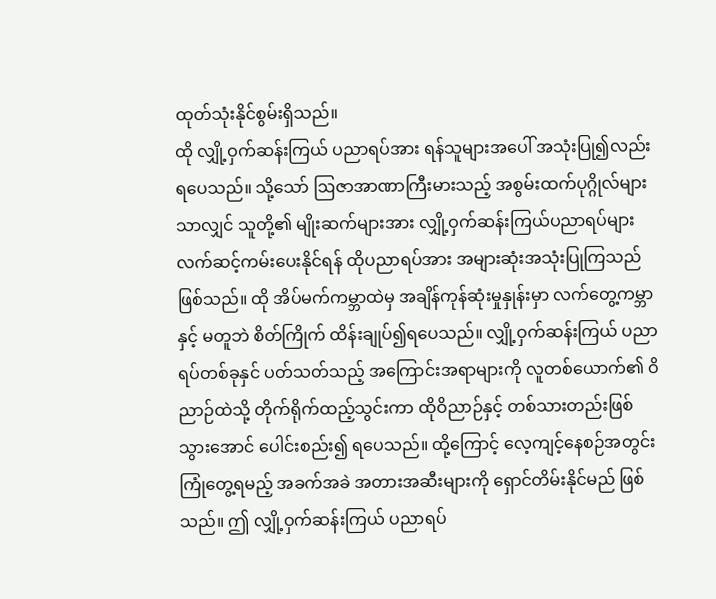ထုတ်သုံးနိုင်စွမ်းရှိသည်။
ထို လျှို့ဝှက်ဆန်းကြယ် ပညာရပ်အား ရန်သူများအပေါ် အသုံးပြု၍လည်း ရပေသည်။ သို့သော် ဩဇာအာဏာကြီးမားသည့် အစွမ်းထက်ပုဂ္ဂိုလ်များသာလျှင် သူတို့၏ မျိုးဆက်များအား လျှို့ဝှက်ဆန်းကြယ်ပညာရပ်များ လက်ဆင့်ကမ်းပေးနိုင်ရန် ထိုပညာရပ်အား အများဆုံးအသုံးပြုကြသည်ဖြစ်သည်။ ထို အိပ်မက်ကမ္ဘာထဲမှ အချိန်ကုန်ဆုံးမှုနှုန်းမှာ လက်တွေ့ကမ္ဘာနှင့် မတူဘဲ စိတ်ကြိုက် ထိန်းချုပ်၍ရပေသည်။ လျှို့ဝှက်ဆန်းကြယ် ပညာရပ်တစ်ခုနှင် ပတ်သတ်သည့် အကြောင်းအရာများကို လူတစ်ယောက်၏ ဝိညာဉ်ထဲသို့ တိုက်ရိုက်ထည့်သွင်းကာ ထိုဝိညာဉ်နှင့် တစ်သားတည်းဖြစ်သွားအောင် ပေါင်းစည်း၍ ရပေသည်။ ထို့ကြောင့် လေ့ကျင့်နေစဉ်အတွင်း ကြုံတွေ့ရမည့် အခက်အခဲ အတားအဆီးများကို ရှောင်တိမ်းနိုင်မည် ဖြစ်သည်။ ဤ လျှို့ဝှက်ဆန်းကြယ် ပညာရပ်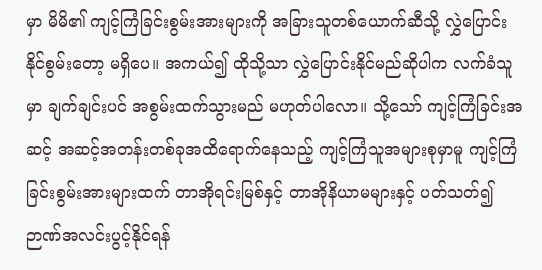မှာ မိမိ၏ ကျင့်ကြံခြင်းစွမ်းအားများကို အခြားသူတစ်ယောက်ဆီသို့ လွှဲပြောင်းနိုင်စွမ်းတော့ မရှိပေ။ အကယ်၍ ထိုသို့သာ လွှဲပြောင်းနိုင်မည်ဆိုပါက လက်ခံသူမှာ ချက်ချင်းပင် အစွမ်းထက်သွားမည် မဟုတ်ပါလော။ သို့သော် ကျင့်ကြံခြင်းအဆင့် အဆင့်အတန်းတစ်ခုအထိရောက်နေသည့် ကျင့်ကြံသူအများစုမှာမူ ကျင့်ကြံခြင်းစွမ်းအားများထက် တာအိုရင်းမြစ်နှင့် တာအိုနိယာမများနှင့် ပတ်သတ်၍ ဉာဏ်အလင်းပွင့်နိုင်ရန်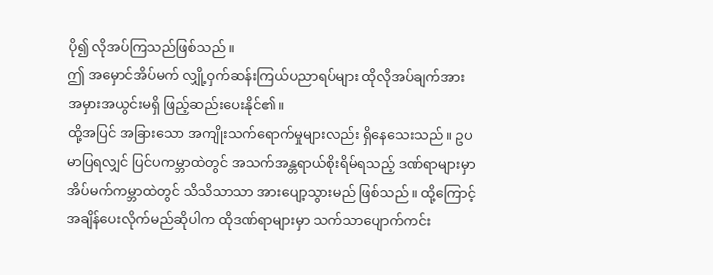ပို၍ လိုအပ်ကြသည်ဖြစ်သည်။
ဤ အမှောင်အိပ်မက် လျှို့ဝှက်ဆန်းကြယ်ပညာရပ်များ ထိုလိုအပ်ချက်အား အမှားအယွင်းမရှိ ဖြည့်ဆည်းပေးနိုင်၏။
ထို့အပြင် အခြားသော အကျိုးသက်ရောက်မှုများလည်း ရှိနေသေးသည်။ ဥပမာပြရလျှင် ပြင်ပကမ္ဘာထဲတွင် အသက်အန္တရာယ်စိုးရိမ်ရသည့် ဒဏ်ရာများမှာ အိပ်မက်ကမ္ဘာထဲတွင် သိသိသာသာ အားပျော့သွားမည် ဖြစ်သည်။ ထို့ကြောင့် အချိန်ပေးလိုက်မည်ဆိုပါက ထိုဒဏ်ရာများမှာ သက်သာပျောက်ကင်း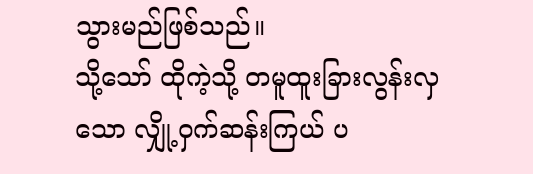သွားမည်ဖြစ်သည်။
သို့သော် ထိုကဲ့သို့ တမူထူးခြားလွန်းလှသော လျှို့ဝှက်ဆန်းကြယ် ပ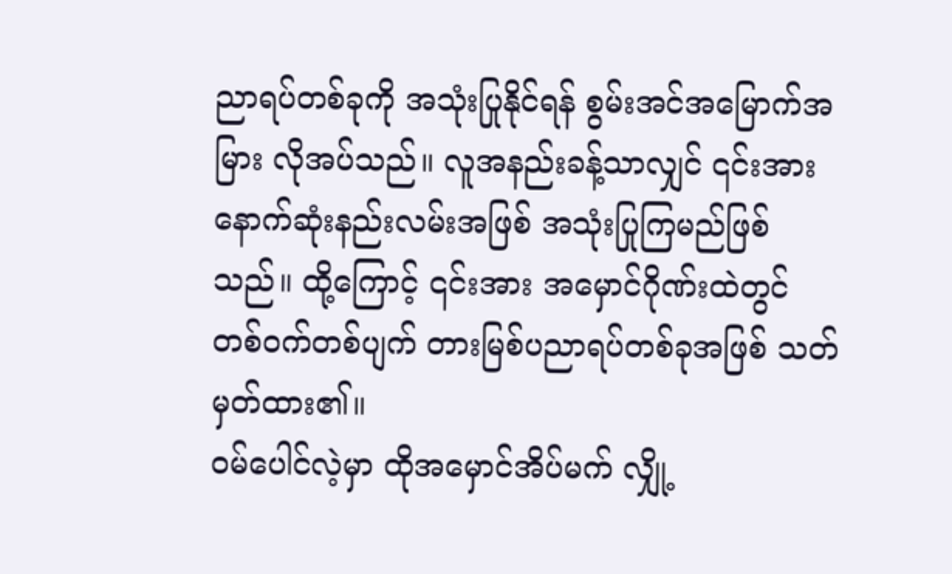ညာရပ်တစ်ခုကို အသုံးပြုနိုင်ရန် စွမ်းအင်အမြောက်အမြား လိုအပ်သည်။ လူအနည်းခန့်သာလျှင် ၎င်းအား နောက်ဆုံးနည်းလမ်းအဖြစ် အသုံးပြုကြမည်ဖြစ်သည်။ ထို့ကြောင့် ၎င်းအား အမှောင်ဂိုဏ်းထဲတွင် တစ်ဝက်တစ်ပျက် တားမြစ်ပညာရပ်တစ်ခုအဖြစ် သတ်မှတ်ထား၏။
ဝမ်ပေါင်လဲ့မှာ ထိုအမှောင်အိပ်မက် လျှို့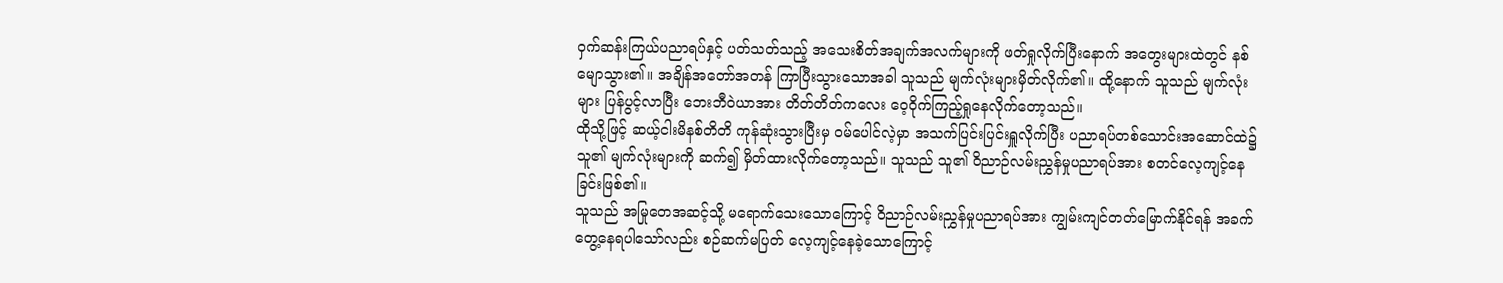ဝှက်ဆန်းကြယ်ပညာရပ်နှင့် ပတ်သတ်သည့် အသေးစိတ်အချက်အလက်များကို ဖတ်ရှုလိုက်ပြီးနောက် အတွေးများထဲတွင် နစ်မျောသွား၏။ အချိန်အတော်အတန် ကြာပြီးသွားသောအခါ သူသည် မျက်လုံးများမှိတ်လိုက်၏။ ထို့နောက် သူသည် မျက်လုံးများ ပြန်ပွင့်လာပြီး ဘေးဘီဝဲယာအား တိတ်တိတ်ကလေး ဝေ့ဝိုက်ကြည့်ရှုနေလိုက်တော့သည်။
ထိုသို့ဖြင့် ဆယ့်ငါးမိနစ်တိတိ ကုန်ဆုံးသွားပြီးမှ ဝမ်ပေါင်လဲ့မှာ အသက်ပြင်းပြင်းရှူလိုက်ပြီး ပညာရပ်တစ်သောင်းအဆောင်ထဲ၌ သူ၏ မျက်လုံးများကို ဆက်၍ မှိတ်ထားလိုက်တော့သည်။ သူသည် သူ၏ ဝိညာဉ်လမ်းညွှန်မှုပညာရပ်အား စတင်လေ့ကျင့်နေခြင်းဖြစ်၏။
သူသည် အမြုတေအဆင့်သို့ မရောက်သေးသောကြောင့် ဝိညာဉ်လမ်းညွှန်မှုပညာရပ်အား ကျွမ်းကျင်တတ်မြောက်နိုင်ရန် အခက်တွေ့နေရပါသော်လည်း စဉ်ဆက်မပြတ် လေ့ကျင့်နေခဲ့သောကြောင့်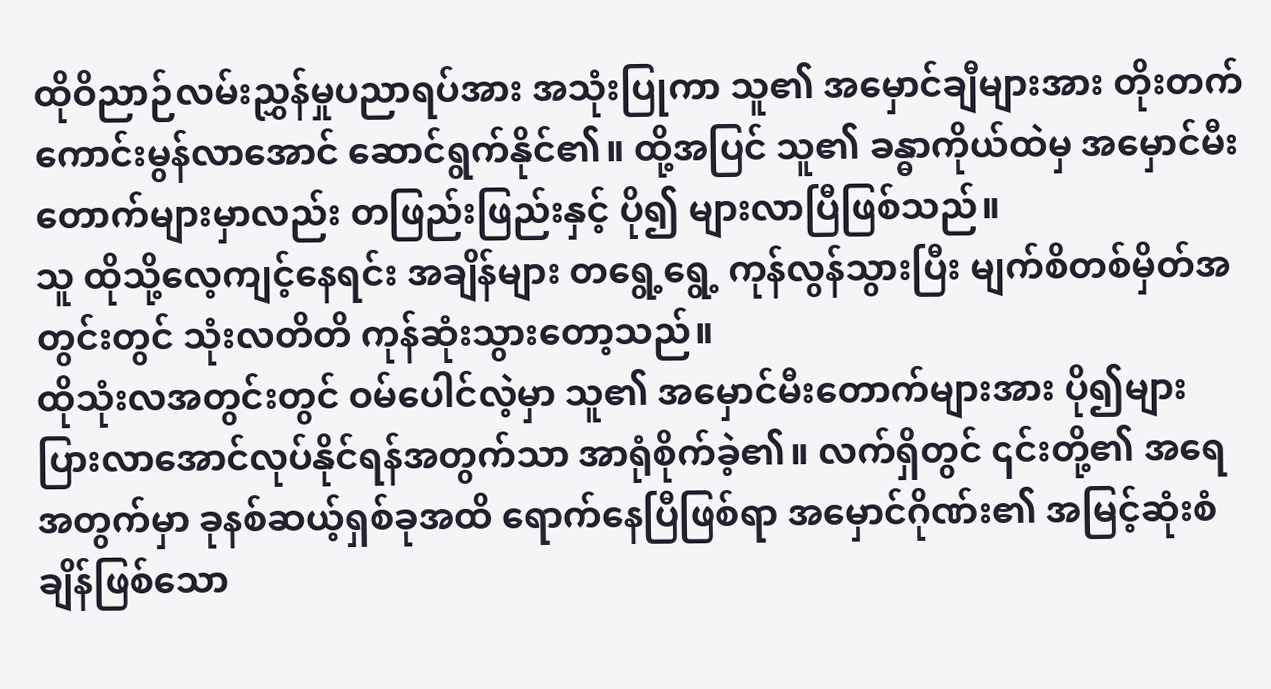ထိုဝိညာဉ်လမ်းညွှန်မှုပညာရပ်အား အသုံးပြုကာ သူ၏ အမှောင်ချီများအား တိုးတက်ကောင်းမွန်လာအောင် ဆောင်ရွက်နိုင်၏။ ထို့အပြင် သူ၏ ခန္ဓာကိုယ်ထဲမှ အမှောင်မီးတောက်များမှာလည်း တဖြည်းဖြည်းနှင့် ပို၍ များလာပြီဖြစ်သည်။
သူ ထိုသို့လေ့ကျင့်နေရင်း အချိန်များ တရွေ့ရွေ့ ကုန်လွန်သွားပြီး မျက်စိတစ်မှိတ်အတွင်းတွင် သုံးလတိတိ ကုန်ဆုံးသွားတော့သည်။
ထိုသုံးလအတွင်းတွင် ဝမ်ပေါင်လဲ့မှာ သူ၏ အမှောင်မီးတောက်များအား ပို၍များပြားလာအောင်လုပ်နိုင်ရန်အတွက်သာ အာရုံစိုက်ခဲ့၏။ လက်ရှိတွင် ၎င်းတို့၏ အရေအတွက်မှာ ခုနစ်ဆယ့်ရှစ်ခုအထိ ရောက်နေပြီဖြစ်ရာ အမှောင်ဂိုဏ်း၏ အမြင့်ဆုံးစံချိန်ဖြစ်သော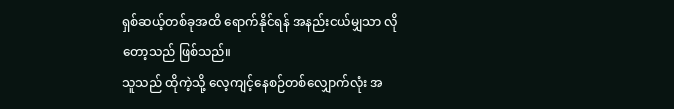ရှစ်ဆယ့်တစ်ခုအထိ ရောက်နိုင်ရန် အနည်းငယ်မျှသာ လိုတော့သည် ဖြစ်သည်။
သူသည် ထိုကဲ့သို့ လေ့ကျင့်နေစဉ်တစ်လျှောက်လုံး အ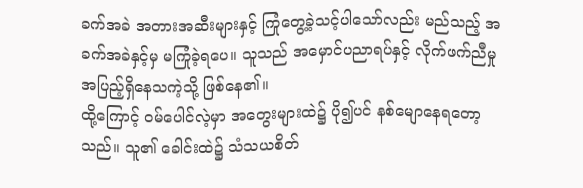ခက်အခဲ အတားအဆီးများနှင့် ကြုံတွေ့ခဲ့သင့်ပါသော်လည်း မည်သည့် အခက်အခဲနှင့်မှ မကြုံခဲ့ရပေ။ သူသည် အမှောင်ပညာရပ်နှင့် လိုက်ဖက်ညီမှု အပြည့်ရှိနေသကဲ့သို့ ဖြစ်နေ၏။
ထို့ကြောင့် ဝမ်ပေါင်လဲ့မှာ အတွေးများထဲ၌ ပို၍ပင် နစ်မျောနေရတော့သည်။ သူ၏ ခေါင်းထဲ၌ သံသယစိတ်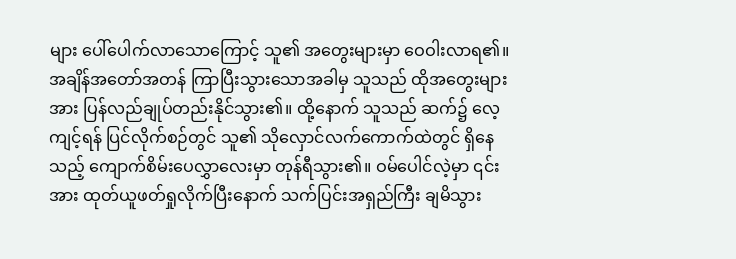များ ပေါ်ပေါက်လာသောကြောင့် သူ၏ အတွေးများမှာ ဝေဝါးလာရ၏။ အချိန်အတော်အတန် ကြာပြီးသွားသောအခါမှ သူသည် ထိုအတွေးများအား ပြန်လည်ချုပ်တည်းနိုင်သွား၏။ ထို့နောက် သူသည် ဆက်၌ လေ့ကျင့်ရန် ပြင်လိုက်စဉ်တွင် သူ၏ သိုလှောင်လက်ကောက်ထဲတွင် ရှိနေသည့် ကျောက်စိမ်းပေလွှာလေးမှာ တုန်ရီသွား၏။ ဝမ်ပေါင်လဲ့မှာ ၎င်းအား ထုတ်ယူဖတ်ရှုလိုက်ပြီးနောက် သက်ပြင်းအရှည်ကြီး ချမိသွား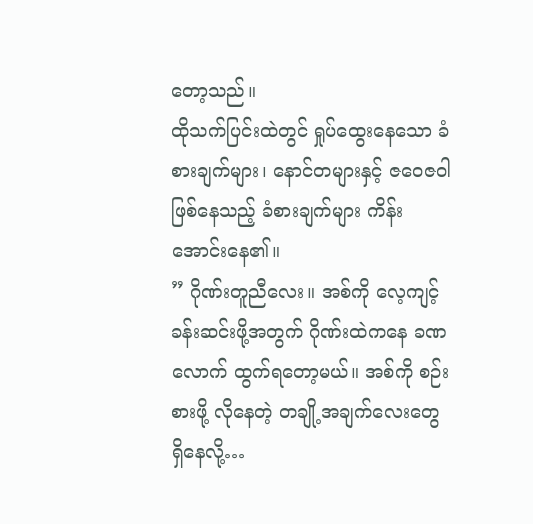တော့သည်။
ထိုသက်ပြင်းထဲတွင် ရှုပ်ထွေးနေသော ခံစားချက်များ၊ နောင်တများနှင့် ဇဝေဇဝါဖြစ်နေသည့် ခံစားချက်များ ကိန်းအောင်းနေ၏။
” ဂိုဏ်းတူညီလေး။ အစ်ကို လေ့ကျင့်ခန်းဆင်းဖို့အတွက် ဂိုဏ်းထဲကနေ ခဏလောက် ထွက်ရတော့မယ်။ အစ်ကို စဉ်းစားဖို့ လိုနေတဲ့ တချို့အချက်လေးတွေ ရှိနေလို့…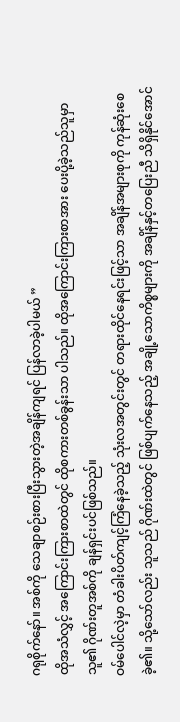ဂရုစိုက်နော်။ အစ်ကို သေချာစဉ်းစားပြီးသွားတဲ့အချိန်ကျရင် ပြန်လာခဲ့ပါမယ် ”
ထိုအသံလွှင့် အကြောင်းကြားစာထဲတွင် ထိုစကားတစ်ခွန်းသာ ပါသည်။ ထိုအကြောင်းကြားစာအား ပေးပို့ခဲ့သည်သူမှာ သူ၏ ဂိုဏ်းတူအစ်ကို ချန်ရှင်းပင်ဖြစ်သည်။
ဝမ်ပေါင်လဲ့မှာ တံခါးပိတ်ကျင့်ကြံနေခဲ့သည့် သုံးလအတွင်းတွင် တရားထိုင်နေရင်းဖြင့်သာ အချိန်အများစုကို ကုန်ဆုံးစေခဲ့၏။ သို့သော်လည်း သူသည် ဂိုဏ်းထဲတွင် ဖြစ်ပျက်နေသည့် အချို့သောကိစ္စများကို အချိန်နှင့်တပြေးညီ သိရှိနိုင်အောင်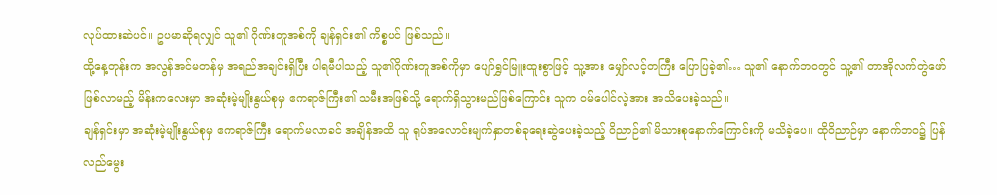လုပ်ထားဆဲပင်။ ဥပမာဆိုရလျှင် သူ၏ ဂိုဏ်းတူအစ်ကို ချန်ရှင်း၏ ကိစ္စပင် ဖြစ်သည်။
ထို့နေ့တုန်းက အလွန်အင်မတန်မှ အရည်အချင်းရှိပြီး ပါရမီပါသည့် သူ၏ဂိုဏ်းတူအစ်ကိုမှာ ပျော်ရွှင်မြူးထူးစွာဖြင့် သူ့အား မျှော်လင့်တကြီး ပြောပြခဲ့၏… သူ၏ နောက်ဘဝတွင် သူ့၏ တာအိုလက်တွဲဖော် ဖြစ်လာမည့် မိန်းကလေးမှာ အဆုံးမဲ့မျိုးနွယ်စုမှ ဧကရာဇ်ကြီး၏ သမီးအဖြစ်သို့ ရောက်ရှိသွားမည်ဖြစ်ကြောင်း သူက ဝမ်ပေါင်လဲ့အား အသိပေးခဲ့သည်။
ချန်ရှင်းမှာ အဆုံးမဲ့မျိုးနွယ်စုမှ ဧကရာဇ်ကြီး ရောက်မလာခင် အချိန်အထိ သူ ရုပ်အလောင်းမျက်နှာတစ်ခုရေးဆွဲပေးခဲ့သည့် ဝိညာဉ်၏ မိသားစုနောက်ကြောင်းကို မသိခဲ့ပေ။ ထိုဝိညာဉ်မှာ နောက်ဘဝ၌ ပြန်လည်မွေး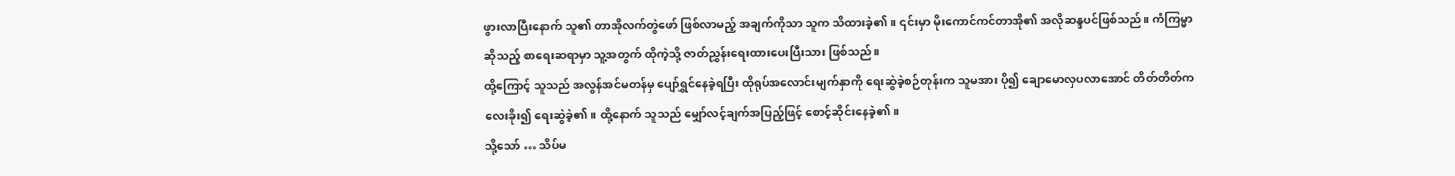ဖွားလာပြီးနောက် သူ၏ တာအိုလက်တွဲဖော် ဖြစ်လာမည့် အချက်ကိုသာ သူက သိထားခဲ့၏။ ၎င်းမှာ မိုးကောင်ကင်တာအို၏ အလိုဆန္ဒပင်ဖြစ်သည်။ ကံကြမ္မာဆိုသည့် စာရေးဆရာမှာ သူ့အတွက် ထိုကဲ့သို့ ဇာတ်ညွှန်းရေးထားပေးပြီးသား ဖြစ်သည်။
ထို့ကြောင့် သူသည် အလွန်အင်မတန်မှ ပျော်ရွှင်နေခဲ့ရပြီး ထိုရုပ်အလောင်းမျက်နှာကို ရေးဆွဲခဲ့စဉ်တုန်းက သူမအား ပို၍ ချောမောလှပလာအောင် တိတ်တိတ်ကလေးခိုး၍ ရေးဆွဲခဲ့၏။ ထို့နောက် သူသည် မျှော်လင့်ချက်အပြည့်ဖြင့် စောင့်ဆိုင်းနေခဲ့၏။
သို့သော် … သိပ်မ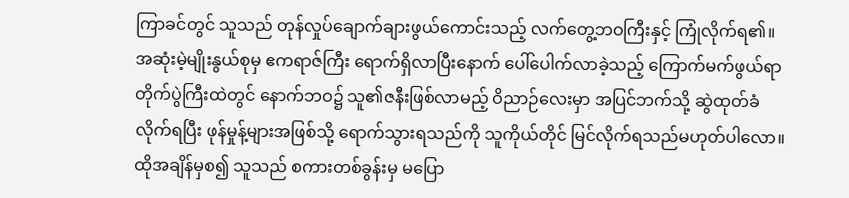ကြာခင်တွင် သူသည် တုန်လှုပ်ချောက်ချားဖွယ်ကောင်းသည့် လက်တွေ့ဘဝကြီးနှင့် ကြုံလိုက်ရ၏။ အဆုံးမဲ့မျိုးနွယ်စုမှ ဧကရာဇ်ကြီး ရောက်ရှိလာပြီးနောက် ပေါ်ပေါက်လာခဲ့သည့် ကြောက်မက်ဖွယ်ရာ တိုက်ပွဲကြီးထဲတွင် နောက်ဘဝ၌ သူ၏ဇနီးဖြစ်လာမည့် ဝိညာဉ်လေးမှာ အပြင်ဘက်သို့ ဆွဲထုတ်ခံလိုက်ရပြီး ဖုန်မှုန့်များအဖြစ်သို့ ရောက်သွားရသည်ကို သူကိုယ်တိုင် မြင်လိုက်ရသည်မဟုတ်ပါလော။ ထိုအချိန်မှစ၍ သူသည် စကားတစ်ခွန်းမှ မပြော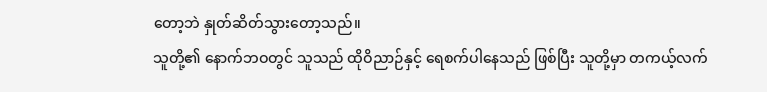တော့ဘဲ နှုတ်ဆိတ်သွားတော့သည်။
သူတို့၏ နောက်ဘဝတွင် သူသည် ထိုဝိညာဉ်နှင့် ရေစက်ပါနေသည် ဖြစ်ပြီး သူတို့မှာ တကယ့်လက်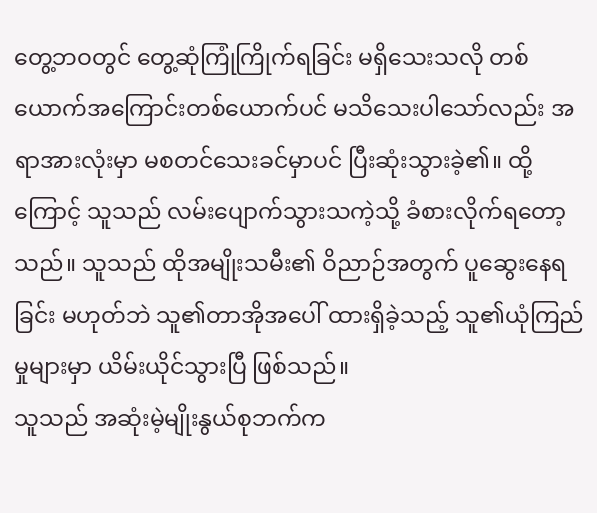တွေ့ဘဝတွင် တွေ့ဆုံကြုံကြိုက်ရခြင်း မရှိသေးသလို တစ်ယောက်အကြောင်းတစ်ယောက်ပင် မသိသေးပါသော်လည်း အရာအားလုံးမှာ မစတင်သေးခင်မှာပင် ပြီးဆုံးသွားခဲ့၏။ ထို့ကြောင့် သူသည် လမ်းပျောက်သွားသကဲ့သို့ ခံစားလိုက်ရတော့သည်။ သူသည် ထိုအမျိုးသမီး၏ ဝိညာဉ်အတွက် ပူဆွေးနေရခြင်း မဟုတ်ဘဲ သူ၏တာအိုအပေါ် ထားရှိခဲ့သည့် သူ၏ယုံကြည်မှုများမှာ ယိမ်းယိုင်သွားပြီ ဖြစ်သည်။
သူသည် အဆုံးမဲ့မျိုးနွယ်စုဘက်က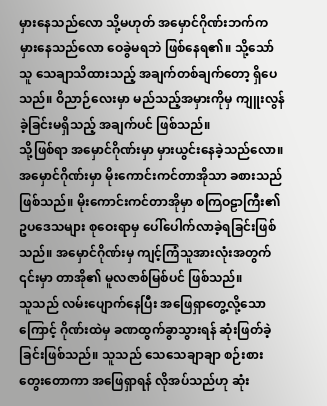မှားနေသည်လော သို့မဟုတ် အမှောင်ဂိုဏ်းဘက်က မှားနေသည်လော ဝေခွဲမရဘဲ ဖြစ်နေရ၏။ သို့သော် သူ သေချာသိထားသည့် အချက်တစ်ချက်တော့ ရှိပေသည်။ ဝိညာဉ်လေးမှာ မည်သည့်အမှားကိုမှ ကျူးလွန်ခဲ့ခြင်းမရှိသည့် အချက်ပင် ဖြစ်သည်။
သို့ဖြစ်ရာ အမှောင်ဂိုဏ်းမှာ မှားယွင်းနေခဲ့သည်လော။ အမှောင်ဂိုဏ်းမှာ မိုးကောင်းကင်တာအိုသာ ခစားသည် ဖြစ်သည်။ မိုးကောင်းကင်တာအိုမှာ စကြဝဠာကြီး၏ ဥပဒေသများ စုဝေးရာမှ ပေါ်ပေါက်လာခဲ့ရခြင်းဖြစ်သည်။ အမှောင်ဂိုဏ်းမှ ကျင့်ကြံသူအားလုံးအတွက် ၎င်းမှာ တာအို၏ မူလဇာစ်မြစ်ပင် ဖြစ်သည်။
သူသည် လမ်းပျောက်နေပြီး အဖြေရှာတွေ့လို့သောကြောင့် ဂိုဏ်းထဲမှ ခဏထွက်ခွာသွားရန် ဆုံးဖြတ်ခဲ့ခြင်းဖြစ်သည်။ သူသည် သေသေချာချာ စဉ်းစားတွေးတောကာ အဖြေရှာရန် လိုအပ်သည်ဟု ဆုံး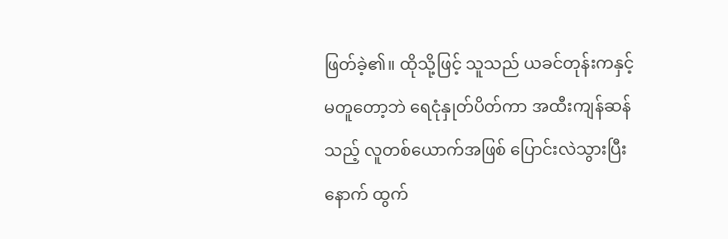ဖြတ်ခဲ့၏။ ထိုသို့ဖြင့် သူသည် ယခင်တုန်းကနှင့် မတူတော့ဘဲ ရေငုံနှုတ်ပိတ်ကာ အထီးကျန်ဆန်သည့် လူတစ်ယောက်အဖြစ် ပြောင်းလဲသွားပြီးနောက် ထွက်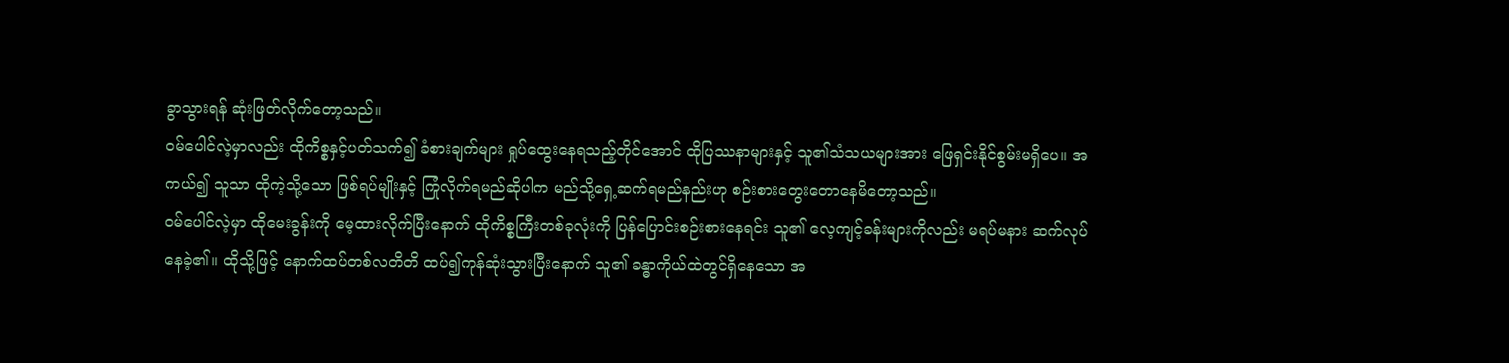ခွာသွားရန် ဆုံးဖြတ်လိုက်တော့သည်။
ဝမ်ပေါင်လဲ့မှာလည်း ထိုကိစ္စနှင့်ပတ်သက်၍ ခံစားချက်များ ရှုပ်ထွေးနေရသည့်တိုင်အောင် ထိုပြဿနာများနှင့် သူ၏သံသယများအား ဖြေရှင်းနိုင်စွမ်းမရှိပေ။ အကယ်၍ သူသာ ထိုကဲ့သို့သော ဖြစ်ရပ်မျိုးနှင့် ကြုံလိုက်ရမည်ဆိုပါက မည်သို့ရှေ့ဆက်ရမည်နည်းဟု စဉ်းစားတွေးတောနေမိတော့သည်။
ဝမ်ပေါင်လဲ့မှာ ထိုမေးခွန်းကို မေ့ထားလိုက်ပြီးနောက် ထိုကိစ္စကြီးတစ်ခုလုံးကို ပြန်ပြောင်းစဉ်းစားနေရင်း သူ၏ လေ့ကျင့်ခန်းများကိုလည်း မရပ်မနား ဆက်လုပ်နေခဲ့၏။ ထိုသို့ဖြင့် နောက်ထပ်တစ်လတိတိ ထပ်၍ကုန်ဆုံးသွားပြီးနောက် သူ၏ ခန္ဓာကိုယ်ထဲတွင်ရှိနေသော အ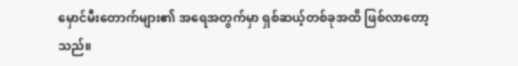မှောင်မီးတောက်များ၏ အရေအတွက်မှာ ရှစ်ဆယ့်တစ်ခုအထိ ဖြစ်လာတော့သည်။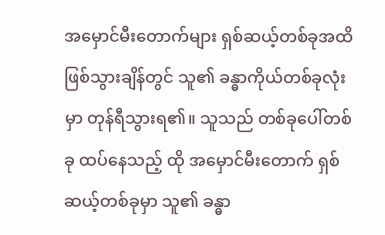အမှောင်မီးတောက်များ ရှစ်ဆယ့်တစ်ခုအထိ ဖြစ်သွားချိန်တွင် သူ၏ ခန္ဓာကိုယ်တစ်ခုလုံးမှာ တုန်ရီသွားရ၏။ သူသည် တစ်ခုပေါ်တစ်ခု ထပ်နေသည့် ထို အမှောင်မီးတောက် ရှစ်ဆယ့်တစ်ခုမှာ သူ၏ ခန္ဓာ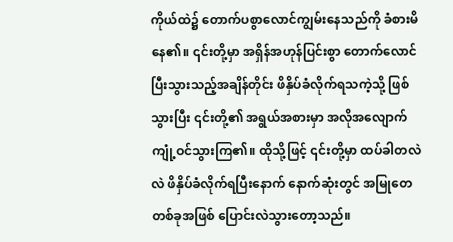ကိုယ်ထဲ၌ တောက်ပစွာလောင်ကျွမ်းနေသည်ကို ခံစားမိနေ၏။ ၎င်းတို့မှာ အရှိန်အဟုန်ပြင်းစွာ တောက်လောင်ပြီးသွားသည့်အချိန်တိုင်း ဖိနှိပ်ခံလိုက်ရသကဲ့သို့ ဖြစ်သွားပြီး ၎င်းတို့၏ အရွယ်အစားမှာ အလိုအလျောက် ကျုံ့ဝင်သွားကြ၏။ ထိုသို့ဖြင့် ၎င်းတို့မှာ ထပ်ခါတလဲလဲ ဖိနှိပ်ခံလိုက်ရပြီးနောက် နောက်ဆုံးတွင် အမြုတေတစ်ခုအဖြစ် ပြောင်းလဲသွားတော့သည်။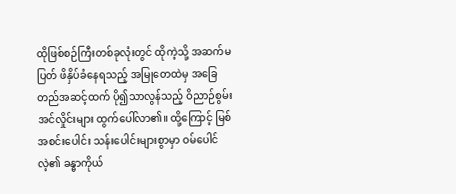ထိုဖြစ်စဉ်ကြီးတစ်ခုလုံးတွင် ထိုကဲ့သို့ အဆက်မပြတ် ဖိနှိပ်ခံနေရသည့် အမြုတေထဲမှ အခြေတည်အဆင့်ထက် ပို၍သာလွန်သည့် ဝိညာဉ်စွမ်းအင်လှိုင်းများ ထွက်ပေါ်လာ၏။ ထို့ကြောင့် မြစ်အစင်းပေါင်း သန်းပေါင်းများစွာမှာ ဝမ်ပေါင်လဲ့၏ ခန္ဓာကိုယ်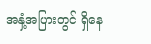အနှံ့အပြားတွင် ရှိနေ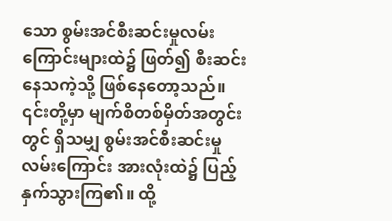သော စွမ်းအင်စီးဆင်းမှုလမ်းကြောင်းများထဲ၌ ဖြတ်၍ စီးဆင်းနေသကဲ့သို့ ဖြစ်နေတော့သည်။ ၎င်းတို့မှာ မျက်စိတစ်မှိတ်အတွင်းတွင် ရှိသမျှ စွမ်းအင်စီးဆင်းမှုလမ်းကြောင်း အားလုံးထဲ၌ ပြည့်နှက်သွားကြ၏။ ထို့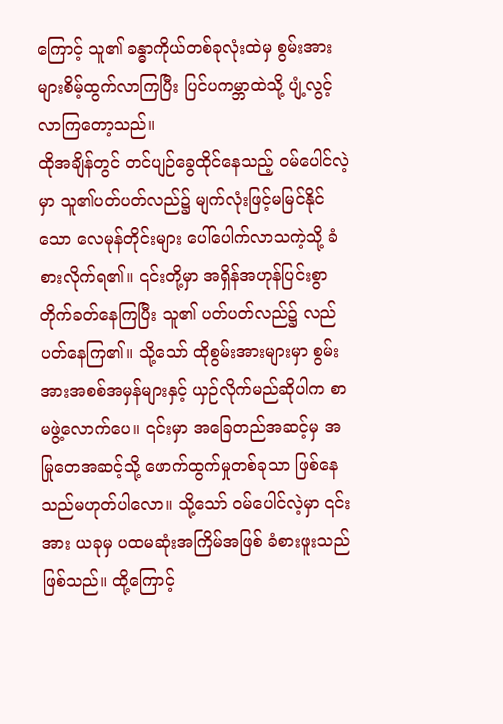ကြောင့် သူ၏ ခန္ဓာကိုယ်တစ်ခုလုံးထဲမှ စွမ်းအားများစိမ့်ထွက်လာကြပြီး ပြင်ပကမ္ဘာထဲသို့ ပျံ့လွင့်လာကြတော့သည်။
ထိုအချိန်တွင် တင်ပျဉ်ခွေထိုင်နေသည့် ဝမ်ပေါင်လဲ့မှာ သူ၏ပတ်ပတ်လည်၌ မျက်လုံးဖြင့်မမြင်နိုင်သော လေမုန်တိုင်းများ ပေါ်ပေါက်လာသကဲ့သို့ ခံစားလိုက်ရ၏။ ၎င်းတို့မှာ အရှိန်အဟုန်ပြင်းစွာ တိုက်ခတ်နေကြပြီး သူ၏ ပတ်ပတ်လည်၌ လည်ပတ်နေကြ၏။ သို့သော် ထိုစွမ်းအားများမှာ စွမ်းအားအစစ်အမှန်များနှင့် ယှဉ်လိုက်မည်ဆိုပါက စာမဖွဲ့လောက်ပေ။ ၎င်းမှာ အခြေတည်အဆင့်မှ အမြုတေအဆင့်သို့ ဖောက်ထွက်မှုတစ်ခုသာ ဖြစ်နေသည်မဟုတ်ပါလော။ သို့သော် ဝမ်ပေါင်လဲ့မှာ ၎င်းအား ယခုမှ ပထမဆုံးအကြိမ်အဖြစ် ခံစားဖူးသည်ဖြစ်သည်။ ထို့ကြောင့်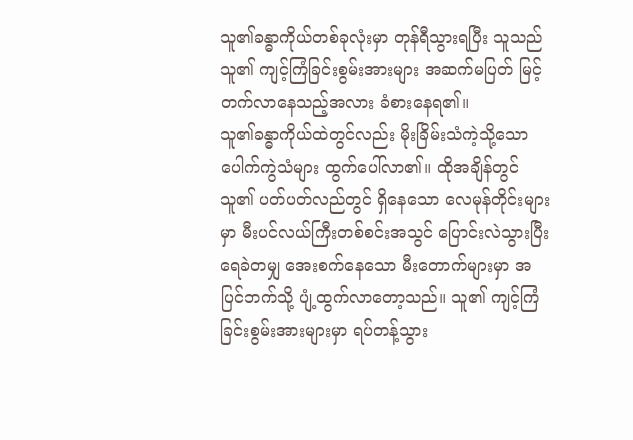သူ၏ခန္ဓာကိုယ်တစ်ခုလုံးမှာ တုန်ရီသွားရပြီး သူသည် သူ၏ ကျင့်ကြံခြင်းစွမ်းအားများ အဆက်မပြတ် မြင့်တက်လာနေသည့်အလား ခံစားနေရ၏။
သူ၏ခန္ဓာကိုယ်ထဲတွင်လည်း မိုးခြိမ်းသံကဲ့သို့သော ပေါက်ကွဲသံများ ထွက်ပေါ်လာ၏။ ထိုအချိန်တွင် သူ၏ ပတ်ပတ်လည်တွင် ရှိနေသော လေမုန်တိုင်းများမှာ မီးပင်လယ်ကြီးတစ်စင်းအသွင် ပြောင်းလဲသွားပြီး ရေခဲတမျှ အေးစက်နေသော မီးတောက်များမှာ အပြင်ဘက်သို့ ပျံ့ထွက်လာတော့သည်။ သူ၏ ကျင့်ကြံခြင်းစွမ်းအားများမှာ ရပ်တန့်သွား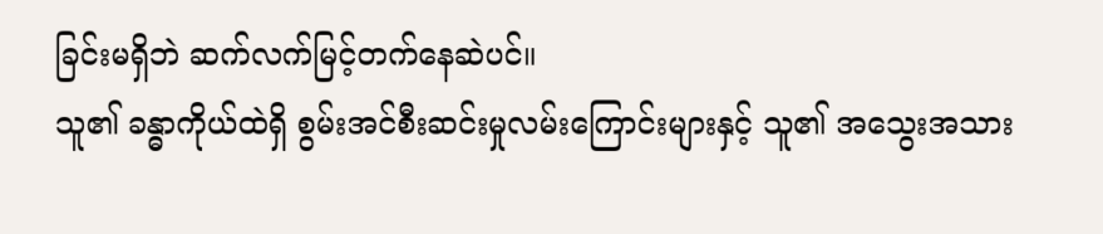ခြင်းမရှိဘဲ ဆက်လက်မြင့်တက်နေဆဲပင်။
သူ၏ ခန္ဓာကိုယ်ထဲရှိ စွမ်းအင်စီးဆင်းမှုလမ်းကြောင်းများနှင့် သူ၏ အသွေးအသား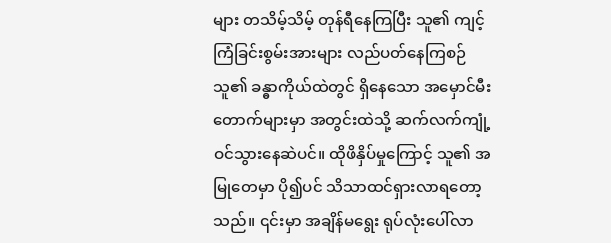များ တသိမ့်သိမ့် တုန်ရီနေကြပြီး သူ၏ ကျင့်ကြံခြင်းစွမ်းအားများ လည်ပတ်နေကြစဉ် သူ၏ ခန္ဓာကိုယ်ထဲတွင် ရှိနေသော အမှောင်မီးတောက်များမှာ အတွင်းထဲသို့ ဆက်လက်ကျုံ့ဝင်သွားနေဆဲပင်။ ထိုဖိနှိပ်မှုကြောင့် သူ၏ အမြုတေမှာ ပို၍ပင် သိသာထင်ရှားလာရတော့သည်။ ၎င်းမှာ အချိန်မရွေး ရုပ်လုံးပေါ်လာ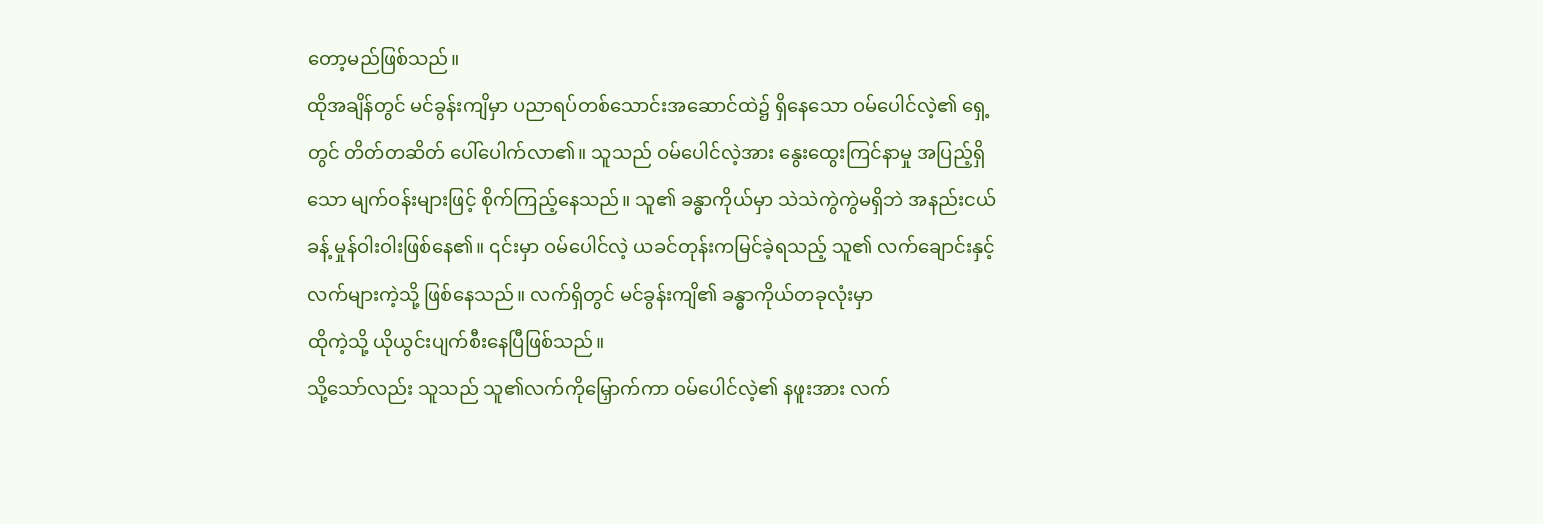တော့မည်ဖြစ်သည်။
ထိုအချိန်တွင် မင်ခွန်းကျိမှာ ပညာရပ်တစ်သောင်းအဆောင်ထဲ၌ ရှိနေသော ဝမ်ပေါင်လဲ့၏ ရှေ့တွင် တိတ်တဆိတ် ပေါ်ပေါက်လာ၏။ သူသည် ဝမ်ပေါင်လဲ့အား နွေးထွေးကြင်နာမှု အပြည့်ရှိသော မျက်ဝန်းများဖြင့် စိုက်ကြည့်နေသည်။ သူ၏ ခန္ဓာကိုယ်မှာ သဲသဲကွဲကွဲမရှိဘဲ အနည်းငယ်ခန့် မှုန်ဝါးဝါးဖြစ်နေ၏။ ၎င်းမှာ ဝမ်ပေါင်လဲ့ ယခင်တုန်းကမြင်ခဲ့ရသည့် သူ၏ လက်ချောင်းနှင့် လက်များကဲ့သို့ ဖြစ်နေသည်။ လက်ရှိတွင် မင်ခွန်းကျိ၏ ခန္ဓာကိုယ်တခုလုံးမှာ
ထိုကဲ့သို့ ယိုယွင်းပျက်စီးနေပြီဖြစ်သည်။
သို့သော်လည်း သူသည် သူ၏လက်ကိုမြှောက်ကာ ဝမ်ပေါင်လဲ့၏ နဖူးအား လက်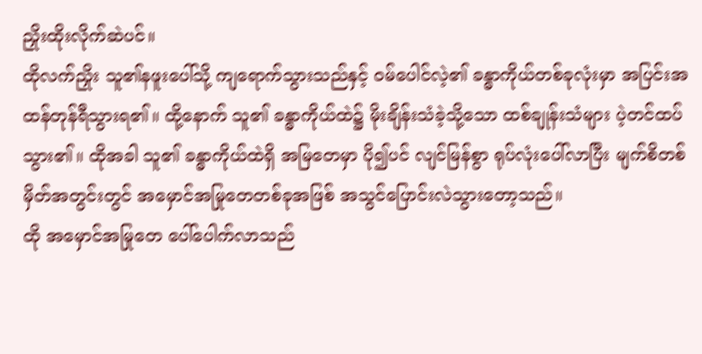ညှိုးထိုးလိုက်ဆဲပင်။
ထိုလက်ညှိုး သူ၏နဖူးပေါ်သို့ ကျရောက်သွားသည်နှင့် ဝမ်ပေါင်လဲ့၏ ခန္ဓာကိုယ်တစ်ခုလုံးမှာ အပြင်းအထန်တုန်ရီသွားရ၏။ ထို့နောက် သူ၏ ခန္ဓာကိုယ်ထဲ၌ မိုးချိန်းသံခဲ့သို့သော ထစ်ချုန်းသံများ ပဲ့တင်ထပ်သွား၏။ ထိုအခါ သူ၏ ခန္ဓာကိုယ်ထဲရှိ အမြတေမှာ ပို၍ပင် လျင်မြန်စွာ ရုပ်လုံးပေါ်လာပြီး မျက်စိတစ်မှိတ်အတွင်းတွင် အမှောင်အမြုတေတစ်ခုအဖြစ် အသွင်ပြောင်းလဲသွားတော့သည်။
ထို အမှောင်အမြုတေ ပေါ်ပေါက်လာသည်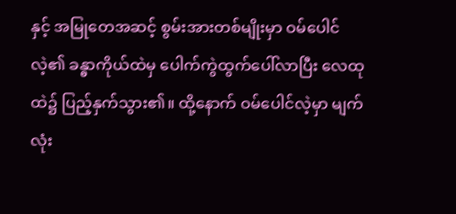နှင့် အမြုတေအဆင့် စွမ်းအားတစ်မျိုးမှာ ဝမ်ပေါင်လဲ့၏ ခန္ဓာကိုယ်ထဲမှ ပေါက်ကွဲထွက်ပေါ်လာပြီး လေထုထဲ၌ ပြည့်နှက်သွား၏။ ထို့နောက် ဝမ်ပေါင်လဲ့မှာ မျက်လုံး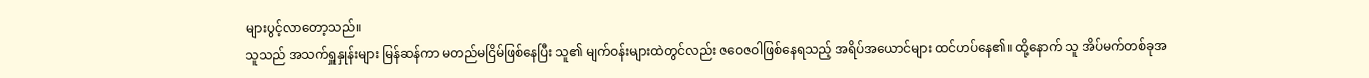များပွင့်လာတော့သည်။
သူသည် အသက်ရှူနှုန်းများ မြန်ဆန်ကာ မတည်မငြိမ်ဖြစ်နေပြီး သူ၏ မျက်ဝန်းများထဲတွင်လည်း ဇဝေဇဝါဖြစ်နေရသည့် အရိပ်အယောင်များ ထင်ဟပ်နေ၏။ ထို့နောက် သူ အိပ်မက်တစ်ခုအ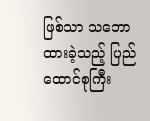ဖြစ်သာ သဘောထားခဲ့သည့် ပြည်ထောင်စုကြီး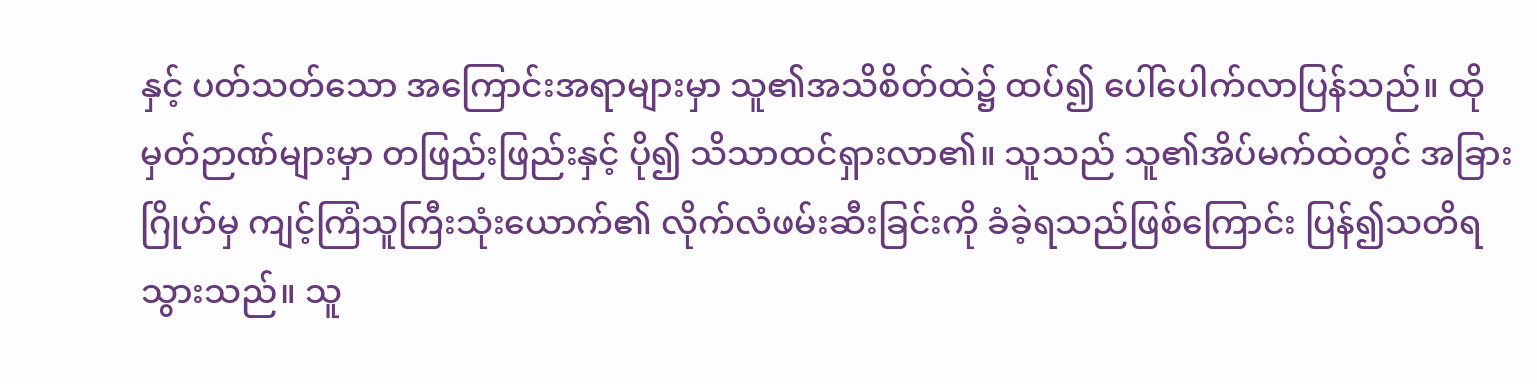နှင့် ပတ်သတ်သော အကြောင်းအရာများမှာ သူ၏အသိစိတ်ထဲ၌ ထပ်၍ ပေါ်ပေါက်လာပြန်သည်။ ထိုမှတ်ဉာဏ်များမှာ တဖြည်းဖြည်းနှင့် ပို၍ သိသာထင်ရှားလာ၏။ သူသည် သူ၏အိပ်မက်ထဲတွင် အခြားဂြိုဟ်မှ ကျင့်ကြံသူကြီးသုံးယောက်၏ လိုက်လံဖမ်းဆီးခြင်းကို ခံခဲ့ရသည်ဖြစ်ကြောင်း ပြန်၍သတိရသွားသည်။ သူ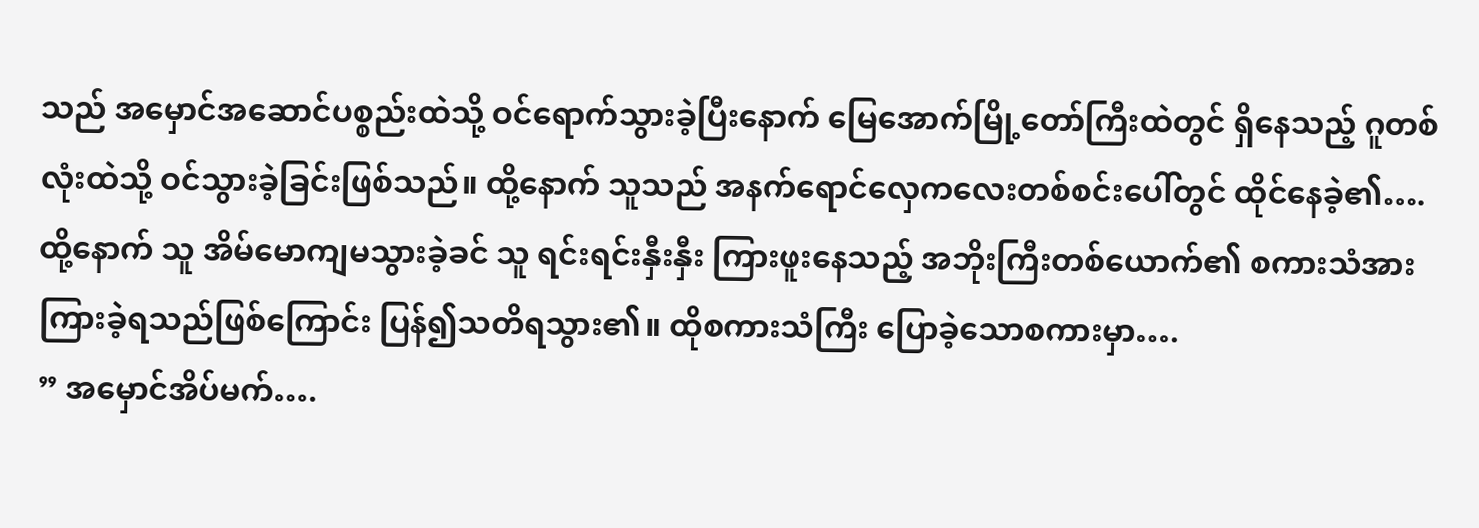သည် အမှောင်အဆောင်ပစ္စည်းထဲသို့ ဝင်ရောက်သွားခဲ့ပြီးနောက် မြေအောက်မြို့တော်ကြီးထဲတွင် ရှိနေသည့် ဂူတစ်လုံးထဲသို့ ဝင်သွားခဲ့ခြင်းဖြစ်သည်။ ထို့နောက် သူသည် အနက်ရောင်လှေကလေးတစ်စင်းပေါ်တွင် ထိုင်နေခဲ့၏….
ထို့နောက် သူ အိမ်မောကျမသွားခဲ့ခင် သူ ရင်းရင်းနှီးနှီး ကြားဖူးနေသည့် အဘိုးကြီးတစ်ယောက်၏ စကားသံအား ကြားခဲ့ရသည်ဖြစ်ကြောင်း ပြန်၍သတိရသွား၏။ ထိုစကားသံကြီး ပြောခဲ့သောစကားမှာ….
” အမှောင်အိပ်မက်….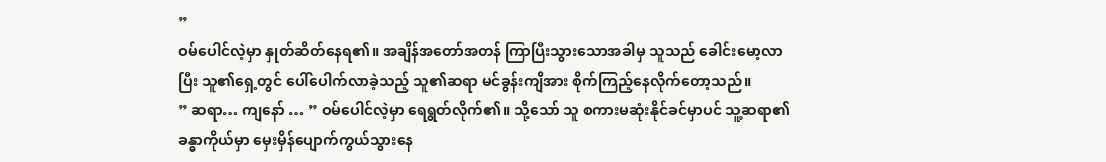”
ဝမ်ပေါင်လဲ့မှာ နှုတ်ဆိတ်နေရ၏။ အချိန်အတော်အတန် ကြာပြီးသွားသောအခါမှ သူသည် ခေါင်းမော့လာပြီး သူ၏ရှေ့တွင် ပေါ်ပေါက်လာခဲ့သည့် သူ၏ဆရာ မင်ခွန်းကျိအား စိုက်ကြည့်နေလိုက်တော့သည်။
” ဆရာ… ကျနော် … ” ဝမ်ပေါင်လဲ့မှာ ရေရွတ်လိုက်၏။ သို့သော် သူ စကားမဆုံးနိုင်ခင်မှာပင် သူ့ဆရာ၏ ခန္ဓာကိုယ်မှာ မှေးမှိန်ပျောက်ကွယ်သွားနေ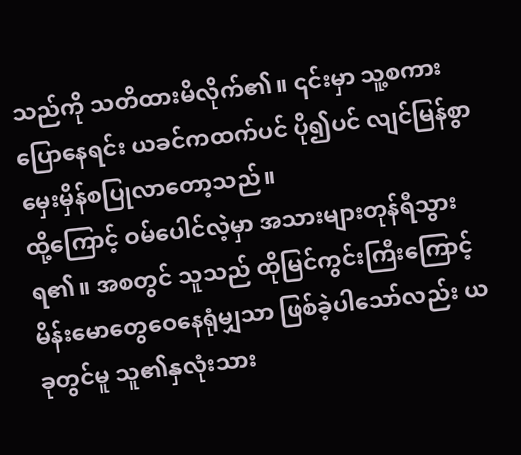သည်ကို သတိထားမိလိုက်၏။ ၎င်းမှာ သူ့စကားပြောနေရင်း ယခင်ကထက်ပင် ပို၍ပင် လျင်မြန်စွာ မှေးမှိန်စပြုလာတော့သည်။
ထို့ကြောင့် ဝမ်ပေါင်လဲ့မှာ အသားများတုန်ရီသွားရ၏။ အစတွင် သူသည် ထိုမြင်ကွင်းကြီးကြောင့် မိန်းမောတွေဝေနေရုံမျှသာ ဖြစ်ခဲ့ပါသော်လည်း ယခုတွင်မူ သူ၏နှလုံးသား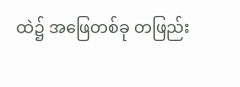ထဲ၌ အဖြေတစ်ခု တဖြည်း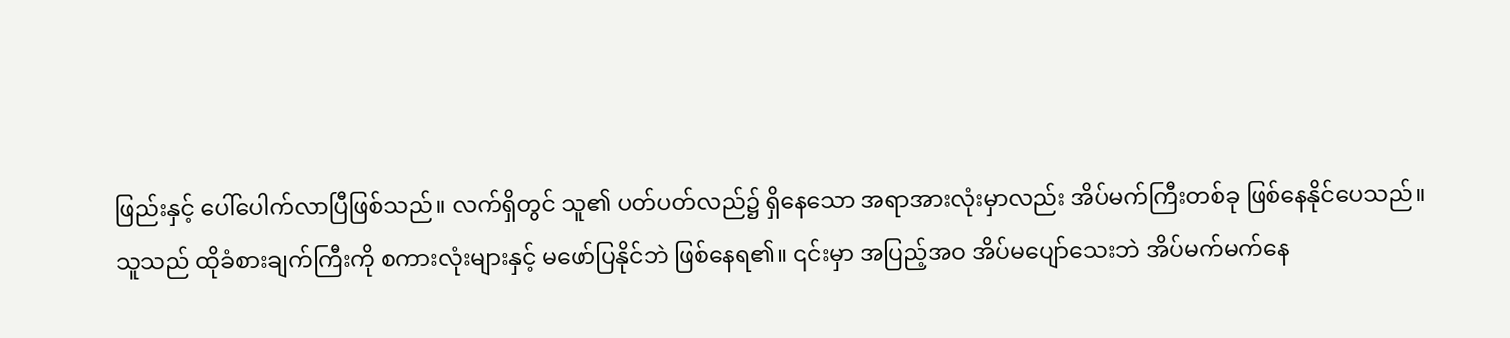ဖြည်းနှင့် ပေါ်ပေါက်လာပြီဖြစ်သည်။ လက်ရှိတွင် သူ၏ ပတ်ပတ်လည်၌ ရှိနေသော အရာအားလုံးမှာလည်း အိပ်မက်ကြီးတစ်ခု ဖြစ်နေနိုင်ပေသည်။
သူသည် ထိုခံစားချက်ကြီးကို စကားလုံးများနှင့် မဖော်ပြနိုင်ဘဲ ဖြစ်နေရ၏။ ၎င်းမှာ အပြည့်အဝ အိပ်မပျော်သေးဘဲ အိပ်မက်မက်နေ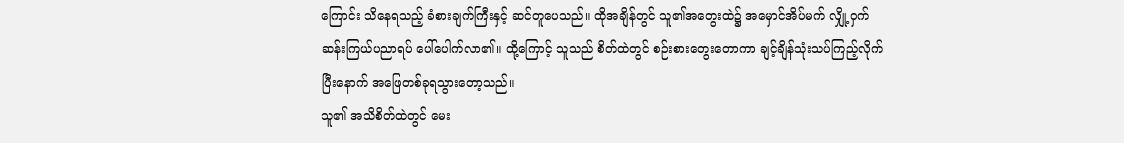ကြောင်း သိနေရသည့် ခံစားချက်ကြီးနှင့် ဆင်တူပေသည်။ ထိုအချိန်တွင် သူ၏အတွေးထဲ၌ အမှောင်အိပ်မက် လျှို့ဝှက်ဆန်းကြယ်ပညာရပ် ပေါ်ပေါက်လာ၏။ ထို့ကြောင့် သူသည် စိတ်ထဲတွင် စဉ်းစားတွေးတောကာ ချင့်ချိန်သုံးသပ်ကြည့်လိုက်ပြီးနောက် အဖြေတစ်ခုရသွားတော့သည်။
သူ၏ အသိစိတ်ထဲတွင် မေး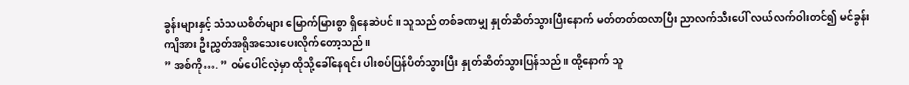ခွန်းများနှင့် သံသယစိတ်များ မြောက်မြားစွာ ရှိနေဆဲပင်။ သူသည် တစ်ခဏမျှ နှုတ်ဆိတ်သွားပြီးနောက် မတ်တတ်ထလာပြီး ညာလက်သီးပေါ် လယ်လက်ဝါးတင်၍ မင်ခွန်းကျိအား ဦးညွှတ်အရိုအသေးပေးလိုက်တော့သည်။
” အစ်ကို…. ” ဝမ်ပေါင်လဲ့မှာ ထိုသို့ခေါ်နေရင်း ပါးစပ်ပြန်ပိတ်သွားပြီး နှုတ်ဆိတ်သွားပြန်သည်။ ထို့နောက် သူ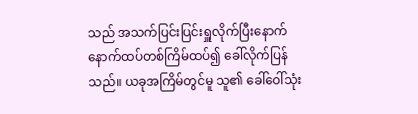သည် အသက်ပြင်းပြင်းရှူလိုက်ပြီးနောက် နောက်ထပ်တစ်ကြိမ်ထပ်၍ ခေါ်လိုက်ပြန်သည်။ ယခုအကြိမ်တွင်မူ သူ၏ ခေါ်ဝေါ်သုံး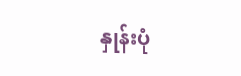နှုန်းပုံ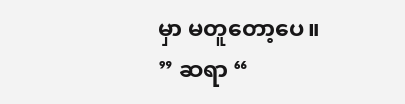မှာ မတူတော့ပေ။
” ဆရာ “